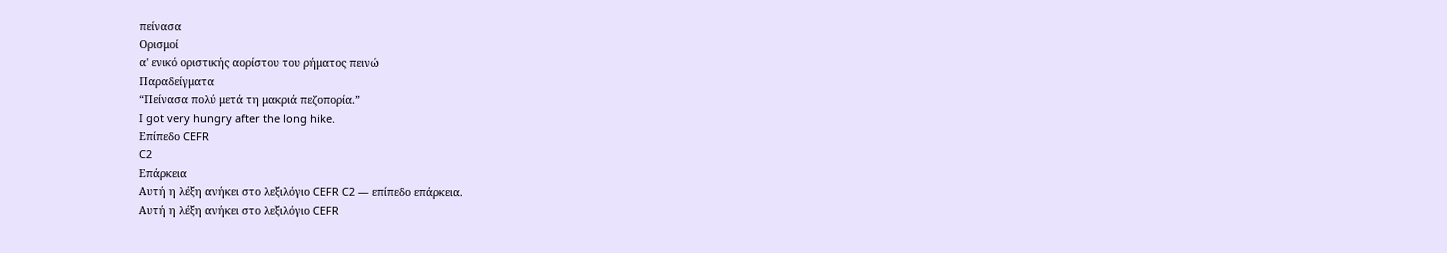πείνασα
Ορισμοί
α' ενικό οριστικής αορίστου του ρήματος πεινώ
Παραδείγματα
“Πείνασα πολύ μετά τη μακριά πεζοπορία.”
I got very hungry after the long hike.
Επίπεδο CEFR
C2
Επάρκεια
Αυτή η λέξη ανήκει στο λεξιλόγιο CEFR C2 — επίπεδο επάρκεια.
Αυτή η λέξη ανήκει στο λεξιλόγιο CEFR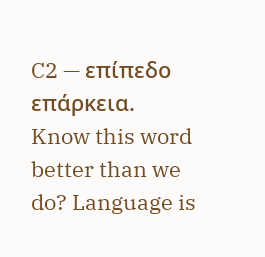C2 — επίπεδο επάρκεια.
Know this word better than we do? Language is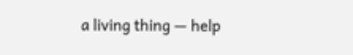a living thing — help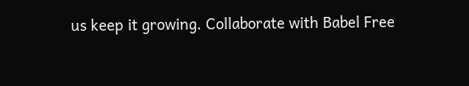us keep it growing. Collaborate with Babel Free